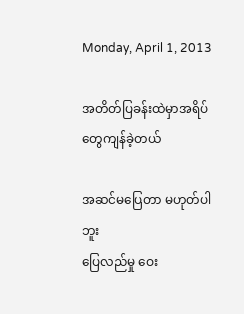Monday, April 1, 2013

အတိတ်ပြခန်းထဲမှာအရိပ်တွေကျန်ခဲ့တယ်

အဆင်မပြေတာ မဟုတ်ပါဘူး
ပြေလည်မှု ဝေး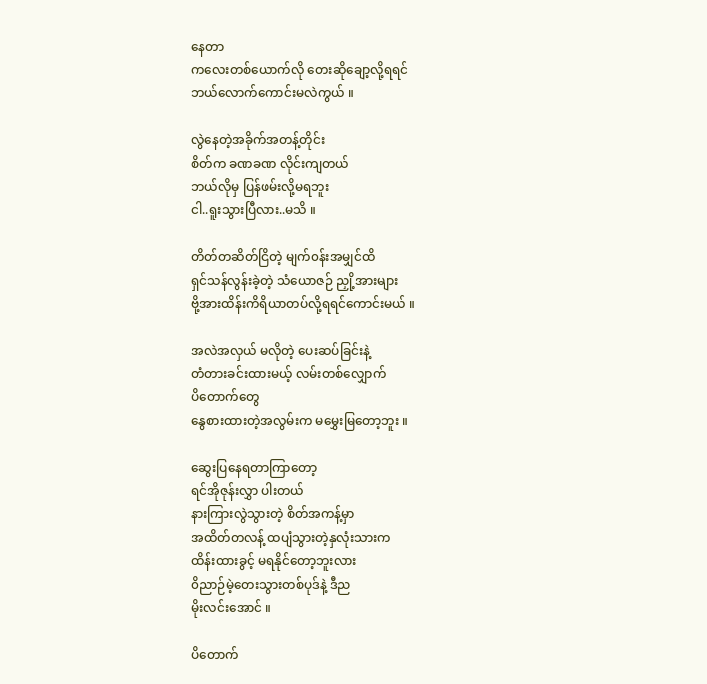နေတာ
ကလေးတစ်ယောက်လို တေးဆိုချော့လို့ရရင်
ဘယ်လောက်ကောင်းမလဲကွယ် ။

လွဲနေတဲ့အခိုက်အတန့်တိုင်း
စိတ်က ခဏခဏ လိုင်းကျတယ်
ဘယ်လိုမှ ပြန်ဖမ်းလို့မရဘူး
ငါ..ရူးသွားပြီလား..မသိ ။

တိတ်တဆိတ်ငြိတဲ့ မျက်၀န်းအမျှင်ထိ
ရှင်သန်လွန်းခဲ့တဲ့ သံယောဇဉ် ညှို့အားများ
ဗို့အားထိန်းကိရိယာတပ်လို့ရရင်ကောင်းမယ် ။

အလဲအလှယ် မလိုတဲ့ ပေးဆပ်ခြင်းနဲ့
တံတားခင်းထားမယ့် လမ်းတစ်လျှောက်
ပိတောက်တွေ
နွေစားထားတဲ့အလွမ်းက မမွှေးမြတော့ဘူး ။

ဆွေးပြနေရတာကြာတော့
ရင်အိုဇုန်းလွှာ ပါးတယ်
နားကြားလွဲသွားတဲ့ စိတ်အကန့်မှာ
အထိတ်တလန့် ထပျံသွားတဲ့နှလုံးသားက
ထိန်းထားခွင့် မရနိုင်တော့ဘူးလား
၀ိညာဉ်မဲ့တေးသွားတစ်ပုဒ်နဲ့ ဒီည
မိုးလင်းအောင် ။

ပိတောက်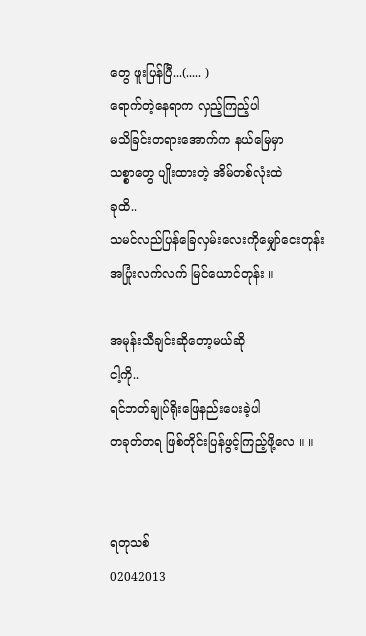တွေ ဖူးပြန်ပြီ...(..... )
ရောက်တဲ့နေရာက လှည့်ကြည့်ပါ
မသိခြင်းတရားအောက်က နယ်မြေမှာ
သစ္စာတွေ ပျိုးထားတဲ့ အိမ်တစ်လုံးထဲ
ခုထိ..
သမင်လည်ပြန်ခြေလှမ်းလေးကိုမျှော်ငေးတုန်း
အပြုံးလက်လက် မြင်ယောင်တုန်း ။

အမုန်းသီချင်းဆိုတော့မယ်ဆို
ငါ့ကို..
ရင်ဘတ်ချုပ်ရိုးဖြေနည်းပေးခဲ့ပါ
တခုတ်တရ ဖြစ်တိုင်းပြန်ဖွင့်ကြည့်ဖို့လေ ။ ။


ရတုသစ်
02042013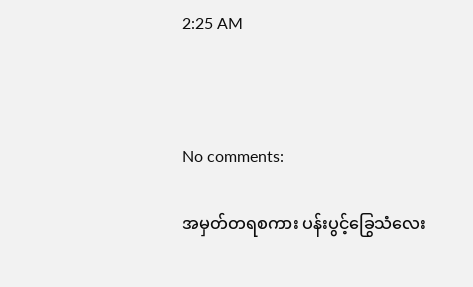2:25 AM



No comments:

အမှတ်တရစကား ပန်းပွင့်ခြွေသံလေး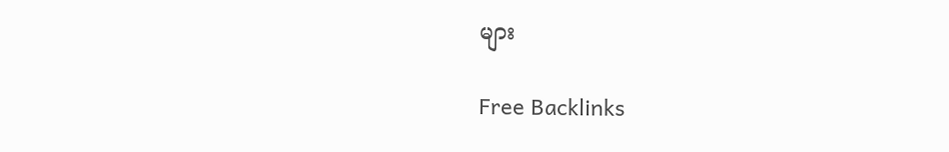များ

Free Backlinks